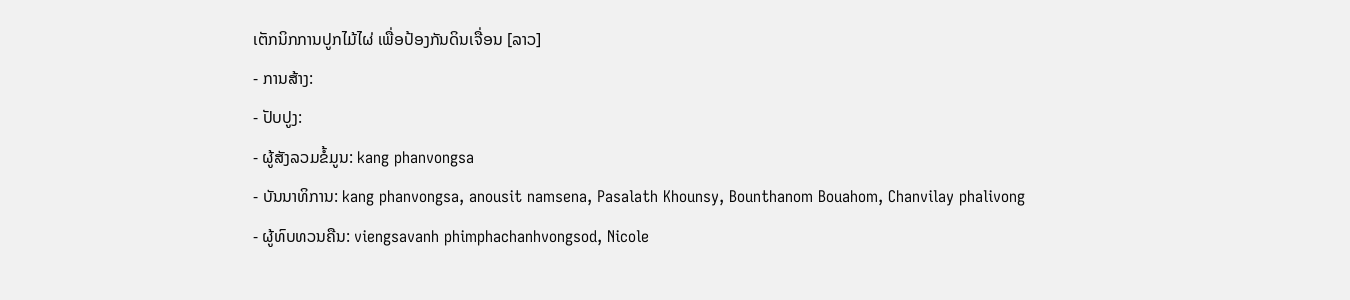ເຕັກນິກການປູກໄມ້ໄຜ່ ເພື່ອປ້ອງກັນດິນເຈື່ອນ [ລາວ]
- ການສ້າງ:
- ປັບປູງ:
- ຜູ້ສັງລວມຂໍ້ມູນ: kang phanvongsa
- ບັນນາທິການ: kang phanvongsa, anousit namsena, Pasalath Khounsy, Bounthanom Bouahom, Chanvilay phalivong
- ຜູ້ທົບທວນຄືນ: viengsavanh phimphachanhvongsod, Nicole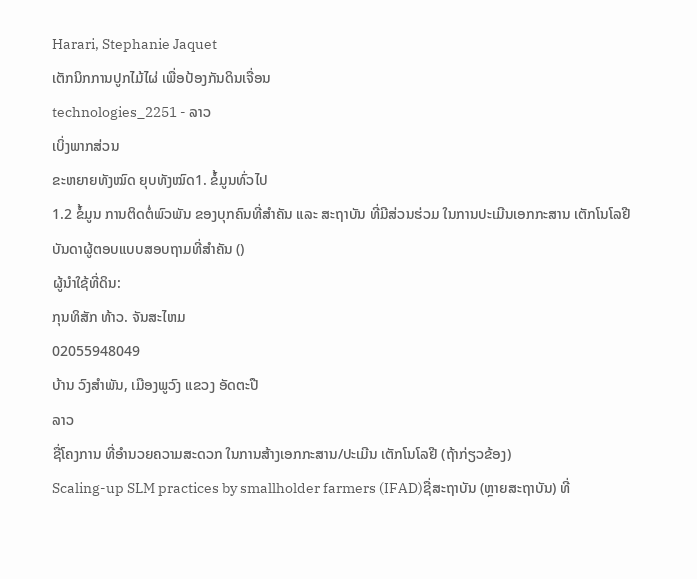Harari, Stephanie Jaquet
ເຕັກນິກການປູກໄມ້ໄຜ່ ເພື່ອປ້ອງກັນດິນເຈື່ອນ
technologies_2251 - ລາວ
ເບິ່ງພາກສ່ວນ
ຂະຫຍາຍທັງໝົດ ຍຸບທັງໝົດ1. ຂໍ້ມູນທົ່ວໄປ
1.2 ຂໍ້ມູນ ການຕິດຕໍ່ພົວພັນ ຂອງບຸກຄົນທີ່ສໍາຄັນ ແລະ ສະຖາບັນ ທີ່ມີສ່ວນຮ່ວມ ໃນການປະເມີນເອກກະສານ ເຕັກໂນໂລຢີ
ບັນດາຜູ້ຕອບແບບສອບຖາມທີ່ສໍາຄັນ ()
ຜູ້ນໍາໃຊ້ທີ່ດິນ:
ກຸນທິສັກ ທ້າວ. ຈັນສະໄຫມ
02055948049
ບ້ານ ວົງສຳພັນ, ເມືອງພູວົງ ແຂວງ ອັດຕະປື
ລາວ
ຊື່ໂຄງການ ທີ່ອໍານວຍຄວາມສະດວກ ໃນການສ້າງເອກກະສານ/ປະເມີນ ເຕັກໂນໂລຢີ (ຖ້າກ່ຽວຂ້ອງ)
Scaling-up SLM practices by smallholder farmers (IFAD)ຊື່ສະຖາບັນ (ຫຼາຍສະຖາບັນ) ທີ່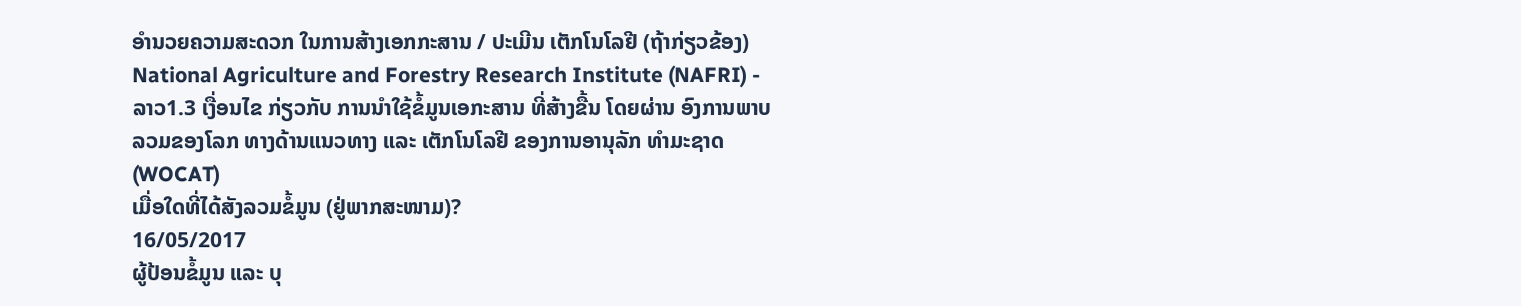ອໍານວຍຄວາມສະດວກ ໃນການສ້າງເອກກະສານ / ປະເມີນ ເຕັກໂນໂລຢີ (ຖ້າກ່ຽວຂ້ອງ)
National Agriculture and Forestry Research Institute (NAFRI) - ລາວ1.3 ເງື່ອນໄຂ ກ່ຽວກັບ ການນໍາໃຊ້ຂໍ້ມູນເອກະສານ ທີ່ສ້າງຂື້ນ ໂດຍຜ່ານ ອົງການພາບລວມຂອງໂລກ ທາງດ້ານແນວທາງ ແລະ ເຕັກໂນໂລຢີ ຂອງການອານຸລັກ ທໍາມະຊາດ (WOCAT)
ເມື່ອໃດທີ່ໄດ້ສັງລວມຂໍ້ມູນ (ຢູ່ພາກສະໜາມ)?
16/05/2017
ຜູ້ປ້ອນຂໍ້ມູນ ແລະ ບຸ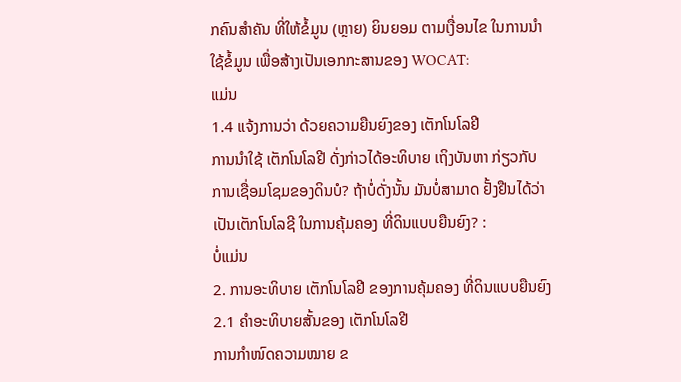ກຄົນສຳຄັນ ທີ່ໃຫ້ຂໍ້ມູນ (ຫຼາຍ) ຍິນຍອມ ຕາມເງື່ອນໄຂ ໃນການນຳໃຊ້ຂໍ້ມູນ ເພື່ອສ້າງເປັນເອກກະສານຂອງ WOCAT:
ແມ່ນ
1.4 ແຈ້ງການວ່າ ດ້ວຍຄວາມຍືນຍົງຂອງ ເຕັກໂນໂລຢີ
ການນໍາໃຊ້ ເຕັກໂນໂລຢີ ດັ່ງກ່າວໄດ້ອະທິບາຍ ເຖິງບັນຫາ ກ່ຽວກັບ ການເຊື່ອມໂຊມຂອງດິນບໍ? ຖ້າບໍ່ດັ່ງນັ້ນ ມັນບໍ່ສາມາດ ຢັ້ງຢືນໄດ້ວ່າ ເປັນເຕັກໂນໂລຊີ ໃນການຄຸ້ມຄອງ ທີ່ດິນແບບຍືນຍົງ? :
ບໍ່ແມ່ນ
2. ການອະທິບາຍ ເຕັກໂນໂລຢີ ຂອງການຄຸ້ມຄອງ ທີ່ດິນແບບຍືນຍົງ
2.1 ຄໍາອະທິບາຍສັ້ນຂອງ ເຕັກໂນໂລຢີ
ການກຳໜົດຄວາມໝາຍ ຂ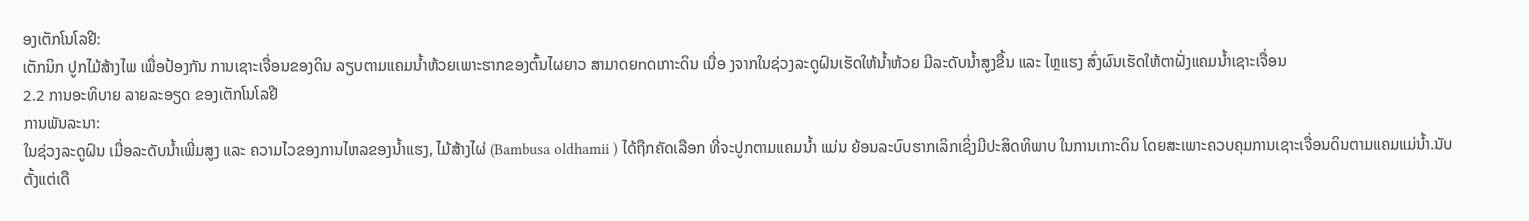ອງເຕັກໂນໂລຢີ:
ເຕັກນິກ ປູກໄມ້ສ້າງໄພ ເພື່ອປ້ອງກັນ ການເຊາະເຈື່ອນຂອງດິນ ລຽບຕາມແຄມນ້ຳຫ້ວຍເພາະຮາກຂອງຕົ້ນໄຜຍາວ ສາມາດຍnດເກາະດິນ ເນື່ອ ງຈາກໃນຊ່ວງລະດູຝົນເຮັດໃຫ້ນ້ຳຫ້ວຍ ມີລະດັບນ້ຳສູງຂື້ນ ແລະ ໄຫຼແຮງ ສົ່ງຜົນເຮັດໃຫ້ຕາຝັ່ງແຄມນ້ຳເຊາະເຈື່ອນ
2.2 ການອະທິບາຍ ລາຍລະອຽດ ຂອງເຕັກໂນໂລຢີ
ການພັນລະນາ:
ໃນຊ່ວງລະດູຝົນ ເມື່ອລະດັບນ້ຳເພີ່ມສູງ ແລະ ຄວາມໄວຂອງການໄຫລຂອງນ້ຳແຮງ, ໄມ້ສ້າງໄຜ່ (Bambusa oldhamii ) ໄດ້ຖືກຄັດເລືອກ ທີ່ຈະປູກຕາມແຄມນ້ຳ ແມ່ນ ຍ້ອນລະບົບຮາກເລິກເຊິ່ງມີປະສິດທິພາບ ໃນການເກາະດິນ ໂດຍສະເພາະຄວບຄຸມການເຊາະເຈື່ອນດິນຕາມແຄມແມ່ນ້ຳ.ນັບຕັ້ງແຕ່ເດື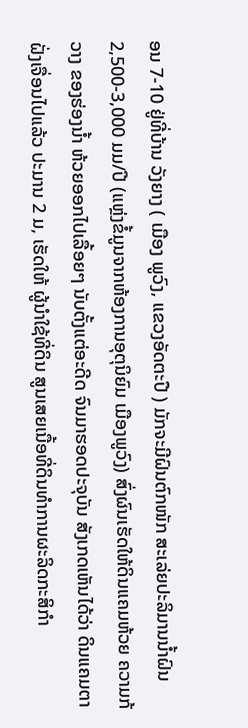ອນ 7-10 ຢູ່ທີ່ບ້ານ ວັງຍາງ ( ເມືອງ ພູວົງ, ແຂວງອັດຕະປື ) ມັກຈະມີຝົນຕົກໜັກ ສະເລ່ຍປະລິມານນ້ຳຝົນ 2,500-3,000 ມມ/ປີ (ແຫຼ່ງຂໍ້ມູນຈາກຫ້ອງການອຸຕຸນິຍົມ ເມືອງພູວົງ) ສົ່ງຜົນເຮັດໃຫ້ດິນແຄມຫ້ວຍ ຄວາມກ້ວາງ ຂອງຮ່ອງນ້ຳ ຫ້ວຍອອກໄປເລື້ອຍໆ ນັບຕັ້ງແຕ່ອະດີດ ຈົນມາຮອດປະຈຸບັນ ສັງເກດເຫັນໄດ້ວ່າ ດິນແຄມຕາຝັ່ງເຈື່ອນໄປແລ້ວ ປະມານ 2 ມ, ເຮັດໃຫ້ ຜູ້ນຳໃຊ້ທີ່ດິນ ສູນເສຍເນື້ອທີ່ດິນທຳການຜະລິດກະສິກຳ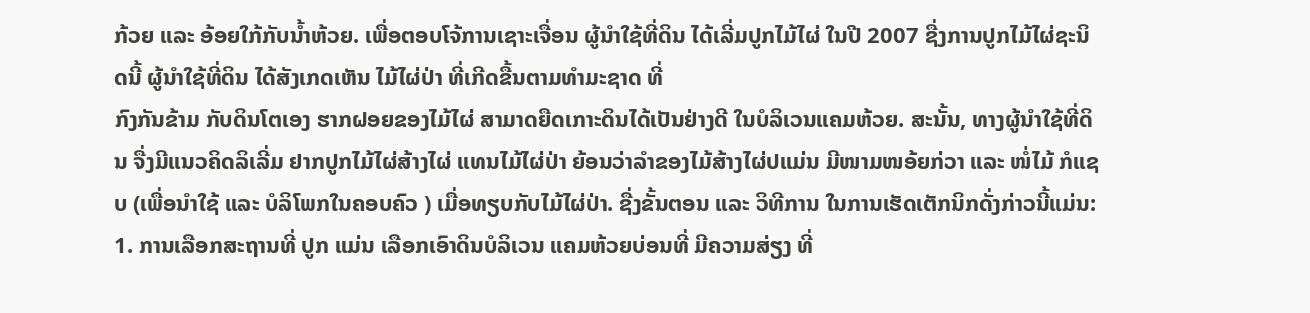ກ້ວຍ ແລະ ອ້ອຍໃກ້ກັບນ້ຳຫ້ວຍ. ເພື່ອຕອບໂຈ້ການເຊາະເຈື່ອນ ຜູ້ນຳໃຊ້ທີ່ດິນ ໄດ້ເລີ່ມປູກໄມ້ໄຜ່ ໃນປີ 2007 ຊື່ງການປູກໄມ້ໄຜ່ຊະນິດນີ້ ຜູ້ນຳໃຊ້ທີ່ດິນ ໄດ້ສັງເກດເຫັນ ໄມ້ໄຜ່ປ່າ ທີ່ເກີດຂື້ນຕາມທຳມະຊາດ ທີ່
ກົງກັນຂ້າມ ກັບດິນໂຕເອງ ຮາກຝອຍຂອງໄມ້ໄຜ່ ສາມາດຍືດເກາະດິນໄດ້ເປັນຢ່າງດີ ໃນບໍລິເວນແຄມຫ້ວຍ. ສະນັ້ນ, ທາງຜູ້ນຳໃຊ້ທີ່ດິນ ຈື່ງມີແນວຄິດລິເລີ່ມ ຢາກປູກໄມ້ໄຜ່ສ້າງໄຜ່ ແທນໄມ້ໄຜ່ປ່າ ຍ້ອນວ່າລຳຂອງໄມ້ສ້າງໄຜ່ປແມ່ນ ມີໜາມໜອ້ຍກ່ວາ ແລະ ໜໍ່ໄມ້ ກໍແຊບ (ເພື່ອນຳໃຊ້ ແລະ ບໍລິໂພກໃນຄອບຄົວ ) ເມື່ອທຽບກັບໄມ້ໄຜ່ປ່າ. ຊື່ງຂັ້ນຕອນ ແລະ ວິທີການ ໃນການເຮັດເຕັກນິກດັ່ງກ່າວນີ້ແມ່ນ:
1. ການເລືອກສະຖານທີ່ ປູກ ແມ່ນ ເລືອກເອົາດິນບໍລິເວນ ແຄມຫ້ວຍບ່ອນທີ່ ມີຄວາມສ່ຽງ ທີ່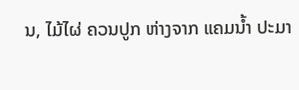ນ, ໄມ້ໄຜ່ ຄວນປູກ ຫ່າງຈາກ ແຄມນ້ຳ ປະມາ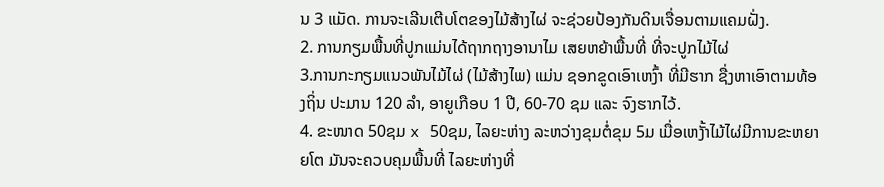ນ 3 ແມັດ. ການຈະເລີນເຕີບໂຕຂອງໄມ້ສ້າງໄຜ່ ຈະຊ່ວຍປ້ອງກັນດິນເຈື່ອນຕາມແຄມຝັ່ງ.
2. ການກຽມພື້ນທີ່ປູກແມ່ນໄດ້ຖາກຖາງອານາໄມ ເສຍຫຍ້າພື້ນທີ່ ທີ່ຈະປູກໄມ້ໄຜ່
3.ການກະກຽມແນວພັນໄມ້ໄຜ່ (ໄມ້ສ້າງໄພ) ແມ່ນ ຊອກຂູດເອົາເຫງົ້າ ທີ່ມີຮາກ ຊື່ງຫາເອົາຕາມທ້ອງຖິ່ນ ປະມານ 120 ລຳ, ອາຍູເກືອບ 1 ປີ, 60-70 ຊມ ແລະ ຈົງຮາກໄວ້.
4. ຂະໜາດ 50ຊມ x 50ຊມ, ໄລຍະຫ່າງ ລະຫວ່າງຂຸມຕ່ໍຂຸມ 5ມ ເມື່ອເຫງັ້າໄມ້ໄຜ່ມີການຂະຫຍາຍໂຕ ມັນຈະຄວບຄຸມພື້ນທີ່ ໄລຍະຫ່າງທີ່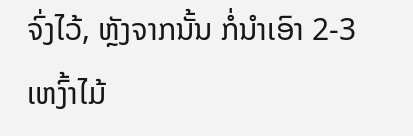ຈົ່ງໄວ້, ຫຼັງຈາກນັ້ນ ກໍ່ນຳເອົາ 2-3 ເຫງົ້າໄມ້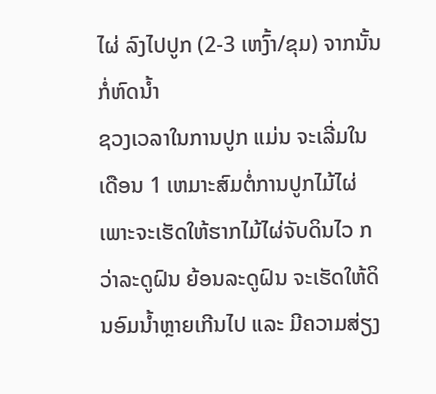ໄຜ່ ລົງໄປປູກ (2-3 ເຫງົ້າ/ຂຸມ) ຈາກນັ້ນກ່ໍຫົດນ້ຳ
ຊວງເວລາໃນການປູກ ແມ່ນ ຈະເລີ່ມໃນເດືອນ 1 ເຫມາະສົມຕ່ໍການປູກໄມ້ໄຜ່ ເພາະຈະເຮັດໃຫ້ຮາກໄມ້ໄຜ່ຈັບດິນໄວ ກວ່າລະດູຝົນ ຍ້ອນລະດູຝົນ ຈະເຮັດໃຫ້ດິນອົມນ້ຳຫຼາຍເກີນໄປ ແລະ ມີຄວາມສ່ຽງ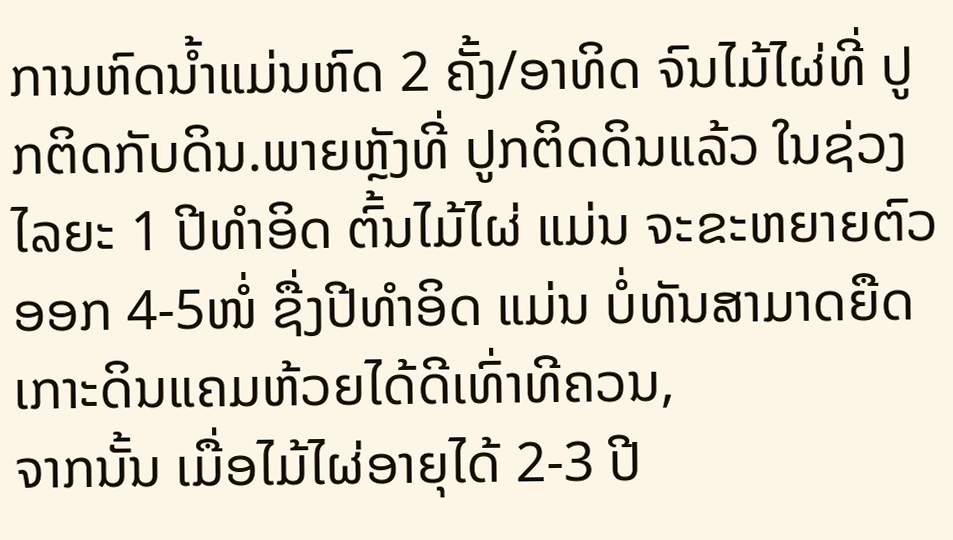ການຫົດນ້ຳແມ່ນຫົດ 2 ຄັ້ງ/ອາທິດ ຈົນໄມ້ໄຜ່ທີ່ ປູກຕິດກັບດິນ.ພາຍຫຼັງທີ່ ປູກຕິດດິນແລ້ວ ໃນຊ່ວງໄລຍະ 1 ປີທຳອິດ ຕົ້ນໄມ້ໄຜ່ ແມ່ນ ຈະຂະຫຍາຍຕົວອອກ 4-5ໜໍ່ ຊື່ງປີທຳອິດ ແມ່ນ ບໍ່ທັນສາມາດຍືດເກາະດິນແຄມຫ້ວຍໄດ້ດີເທົ່າທີຄວນ,
ຈາກນັ້ນ ເມື່ອໄມ້ໄຜ່ອາຍຸໄດ້ 2-3 ປີ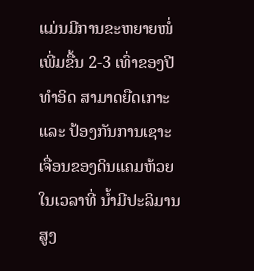ແມ່ນມີການຂະຫຍາຍໜໍ່ເພີ່ມຂື້ນ 2-3 ເທົ່າຂອງປີທຳອິດ ສາມາດຍືດເກາະ ແລະ ປ້ອງກັນການເຊາະເຈື່ອນຂອງດິນແຄມຫ້ວຍໃນເວລາທີ່ ນ້ຳມີປະລິມານສູງ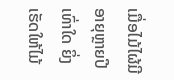ເມື່ອໄມ້ໄຜ້ມີອາຍຸຫຼາຍປີເທົ່າໃດ ຍິ່ງເຮັດໃຫ້ໄມ້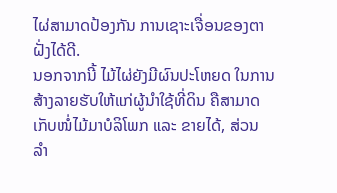ໄຜ່ສາມາດປ້ອງກັນ ການເຊາະເຈື່ອນຂອງຕາຝັ່ງໄດ້ດີ.
ນອກຈາກນີ້ ໄມ້ໄຜ່ຍັງມີຜົນປະໂຫຍດ ໃນການສ້າງລາຍຮັບໃຫ້ແກ່ຜູ້ນຳໃຊ້ທີ່ດິນ ຄືສາມາດເກັບໜໍ່ໄມ້ມາບໍລິໂພກ ແລະ ຂາຍໄດ້, ສ່ວນ ລຳ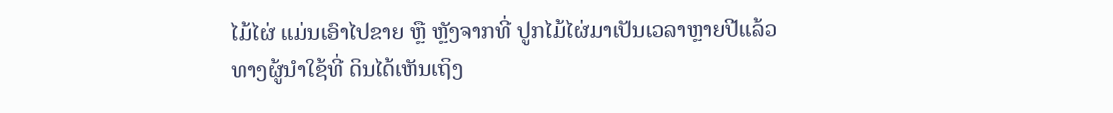ໄມ້ໄຜ່ ແມ່ນເອົາໄປຂາຍ ຫືຼ ຫຼັງຈາກທີ່ ປູກໄມ້ໄຜ່ມາເປັນເວລາຫຼາຍປີແລ້ວທາງຜູ້ນຳໃຊ້ທີ່ ດິນໄດ້ເຫັນເຖິງ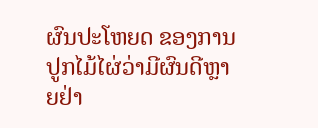ຜົນປະໂຫຍດ ຂອງການປູກໄມ້ໄຜ່ວ່າມີຜົນດີຫຼາຍຢ່າ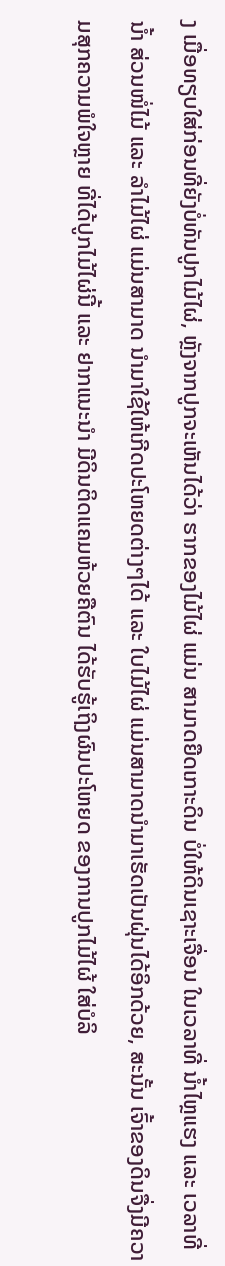ງ ເມື່ອທຽບໃສ່ກ່ອນທີ່ຍັງບໍ່ທັນປູກໄມ້ໄຜ່, ຫຼັງຈາກປູກຈະເຫັນໄດ້ວ່າ ຮາກຂອງໄມ້ໄຜ່ ແມ່ນ ສາມາດຍືດເກາະດິນ ບໍ່ໃຫ້ດິນເຊາະເຈື່ອນ ໃນເວລາທີ່ ນ້ຳໄຫຼແຮງ ແລະ ເວລາທີ່
ນ້ຳ ສ່ວນໜ່ໍໄມ້ ແລະ ລຳໄມ້ໄຜ່ ແມ່ນສາມາດ ນຳມາໃຊ້ໃຫ້ເກີດປະໂຫຍດຕ່າງໆໄດ້ ແລະ ໃບໄມ້ໄຜ່ ແມ່ນສາມາດນຳມາເຮັດເປັນຝຸ່ນໄດ້ອິກດ້ວຍ, ສະນັ້ນ ເຈົ້າຂອງດິນຈື່ງມີຄວາມສຸກຄວາມພໍໃຈຫຼາຍ ທີ່ໄດ້ປູກໄມ້ໄຜ່ນີ້ ແລະ ຢາກແນະນຳ ມີດິນຕິດແຄມຫ້ວຍຄືຕົນ ໄດ້ຮັບຮູ້ເຖິງຜົນປະໂຫຍດ ຂອງການປູກໄມ້ໄຜ້ ໃສ່ບໍລິ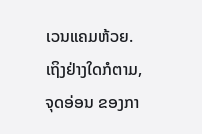ເວນແຄມຫ້ວຍ.
ເຖິງຢ່າງໃດກໍຕາມ, ຈຸດອ່ອນ ຂອງກາ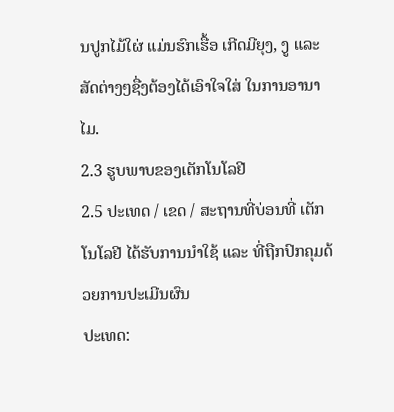ນປູກໄມ້ໃຜ່ ແມ່ນຮົກເຮື້ອ ເກີດມີຍຸງ, ງູ ແລະ ສັດຕ່າງໆຊື່ງຕ້ອງໄດ້ເອົາໃຈໃສ່ ໃນການອານາໄມ.
2.3 ຮູບພາບຂອງເຕັກໂນໂລຢີ
2.5 ປະເທດ / ເຂດ / ສະຖານທີ່ບ່ອນທີ່ ເຕັກໂນໂລຢີ ໄດ້ຮັບການນໍາໃຊ້ ແລະ ທີ່ຖືກປົກຄຸມດ້ວຍການປະເມີນຜົນ
ປະເທດ: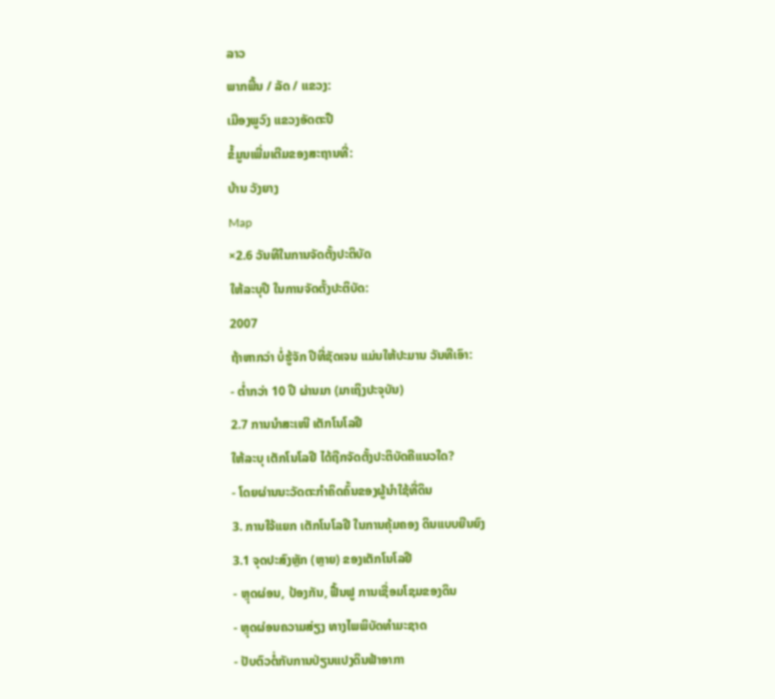ລາວ
ພາກພື້ນ / ລັດ / ແຂວງ:
ເມືອງພູວົງ ແຂວງອັດຕະປື
ຂໍ້ມູນເພີ່ມເຕີມຂອງສະຖານທີ່:
ບ້ານ ວັງຍາງ
Map
×2.6 ວັນທີໃນການຈັດຕັ້ງປະຕິບັດ
ໃຫ້ລະບຸປີ ໃນການຈັດຕັ້ງປະຕິບັດ:
2007
ຖ້າຫາກວ່າ ບໍ່ຮູ້ຈັກ ປີທີ່ຊັດເຈນ ແມ່ນໃຫ້ປະມານ ວັນທີເອົາ:
- ຕໍ່າກວ່າ 10 ປີ ຜ່ານມາ (ມາເຖິງປະຈຸບັນ)
2.7 ການນໍາສະເໜີ ເຕັກໂນໂລຢີ
ໃຫ້ລະບຸ ເຕັກໂນໂລຢີ ໄດ້ຖືກຈັດຕັ້ງປະຕິບັດຄືແນວໃດ?
- ໂດຍຜ່ານນະວັດຕະກໍາຄິດຄົ້ນຂອງຜູ້ນໍາໃຊ້ທີ່ດິນ
3. ການໃຈ້ແຍກ ເຕັກໂນໂລຢີ ໃນການຄຸ້ມຄອງ ດິນແບບຍືນຍົງ
3.1 ຈຸດປະສົງຫຼັກ (ຫຼາຍ) ຂອງເຕັກໂນໂລຢີ
- ຫຼຸດຜ່ອນ, ປ້ອງກັນ, ຟື້ນຟູ ການເຊື່ອມໂຊມຂອງດິນ
- ຫຼຸດຜ່ອນຄວາມສ່ຽງ ທາງໄພພິບັດທໍາມະຊາດ
- ປັບຕົວຕໍ່ກັບການປ່ຽນແປງດິນຟ້າອາກາ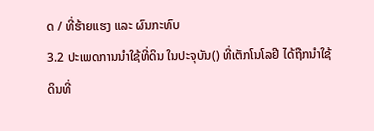ດ / ທີ່ຮ້າຍແຮງ ແລະ ຜົນກະທົບ
3.2 ປະເພດການນໍາໃຊ້ທີ່ດິນ ໃນປະຈຸບັນ() ທີ່ເຕັກໂນໂລຢີ ໄດ້ຖືກນໍາໃຊ້
ດິນທີ່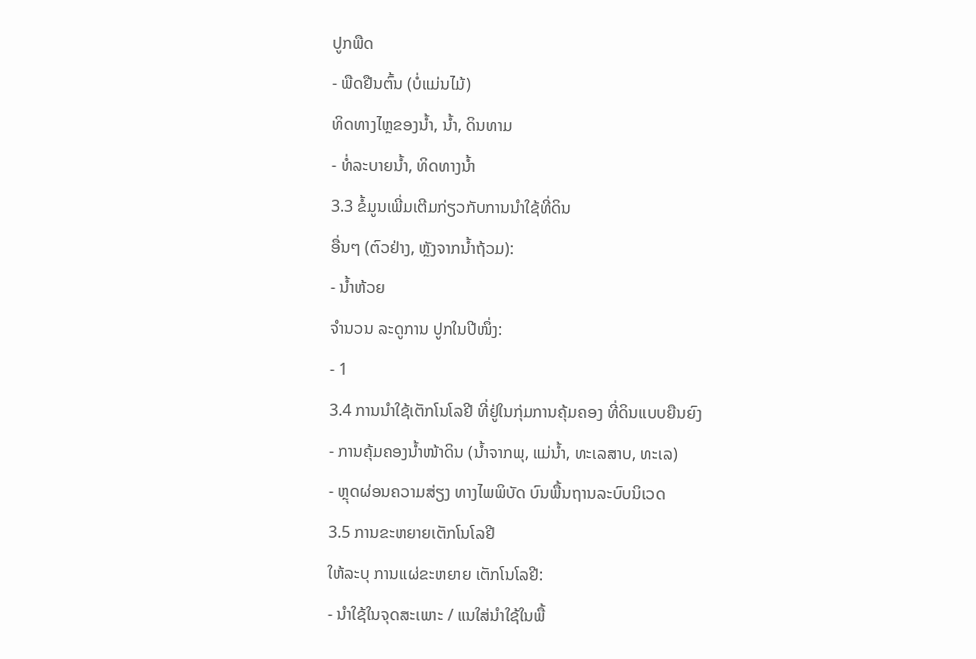ປູກພືດ
- ພືດຢືນຕົ້ນ (ບໍ່ແມ່ນໄມ້)
ທິດທາງໄຫຼຂອງນໍ້າ, ນໍ້າ, ດິນທາມ
- ທໍ່ລະບາຍນໍ້າ, ທິດທາງນໍ້າ
3.3 ຂໍ້ມູນເພີ່ມເຕີມກ່ຽວກັບການນໍາໃຊ້ທີ່ດິນ
ອື່ນໆ (ຕົວຢ່າງ, ຫຼັງຈາກນໍ້າຖ້ວມ):
- ນ້ຳຫ້ວຍ
ຈໍານວນ ລະດູການ ປູກໃນປີໜຶ່ງ:
- 1
3.4 ການນໍາໃຊ້ເຕັກໂນໂລຢີ ທີ່ຢູ່ໃນກຸ່ມການຄຸ້ມຄອງ ທີ່ດິນແບບຍືນຍົງ
- ການຄຸ້ມຄອງນໍ້າໜ້າດິນ (ນ້ຳຈາກພຸ, ແມ່ນໍ້າ, ທະເລສາບ, ທະເລ)
- ຫຼຸດຜ່ອນຄວາມສ່ຽງ ທາງໄພພິບັດ ບົນພື້ນຖານລະບົບນິເວດ
3.5 ການຂະຫຍາຍເຕັກໂນໂລຢີ
ໃຫ້ລະບຸ ການແຜ່ຂະຫຍາຍ ເຕັກໂນໂລຢີ:
- ນໍາໃຊ້ໃນຈຸດສະເພາະ / ແນໃສ່ນໍາໃຊ້ໃນພື້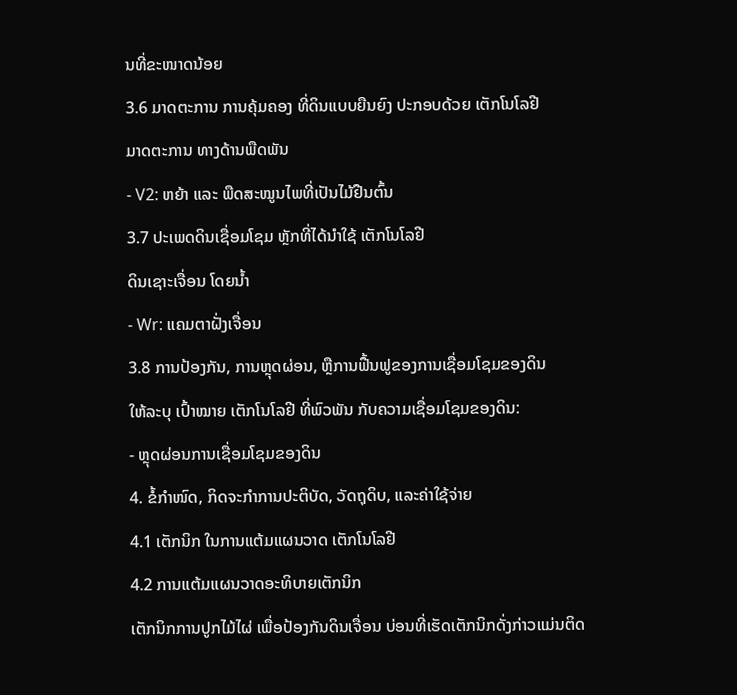ນທີ່ຂະໜາດນ້ອຍ
3.6 ມາດຕະການ ການຄຸ້ມຄອງ ທີ່ດິນແບບຍືນຍົງ ປະກອບດ້ວຍ ເຕັກໂນໂລຢີ
ມາດຕະການ ທາງດ້ານພືດພັນ
- V2: ຫຍ້າ ແລະ ພືດສະໝູນໄພທີ່ເປັນໄມ້ຢືນຕົ້ນ
3.7 ປະເພດດິນເຊື່ອມໂຊມ ຫຼັກທີ່ໄດ້ນໍາໃຊ້ ເຕັກໂນໂລຢີ
ດິນເຊາະເຈື່ອນ ໂດຍນໍ້າ
- Wr: ແຄມຕາຝັ່ງເຈື່ອນ
3.8 ການປ້ອງກັນ, ການຫຼຸດຜ່ອນ, ຫຼືການຟື້ນຟູຂອງການເຊື່ອມໂຊມຂອງດິນ
ໃຫ້ລະບຸ ເປົ້າໝາຍ ເຕັກໂນໂລຢີ ທີ່ພົວພັນ ກັບຄວາມເຊື່ອມໂຊມຂອງດິນ:
- ຫຼຸດຜ່ອນການເຊື່ອມໂຊມຂອງດິນ
4. ຂໍ້ກໍາໜົດ, ກິດຈະກໍາການປະຕິບັດ, ວັດຖຸດິບ, ແລະຄ່າໃຊ້ຈ່າຍ
4.1 ເຕັກນິກ ໃນການແຕ້ມແຜນວາດ ເຕັກໂນໂລຢີ
4.2 ການແຕ້ມແຜນວາດອະທິບາຍເຕັກນິກ
ເຕັກນິກການປູກໄມ້ໄຜ່ ເພື່ອປ້ອງກັນດິນເຈື່ອນ ບ່ອນທີ່ເຮັດເຕັກນິກດັ່ງກ່າວແມ່ນຕິດ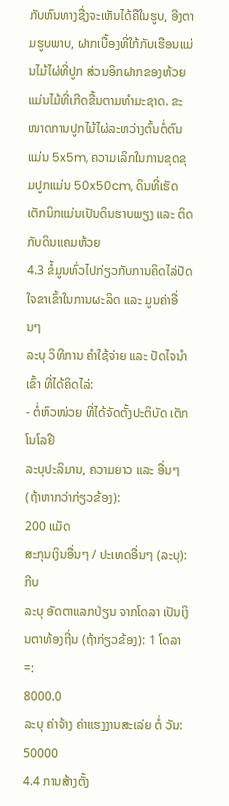ກັບຫົນທາງຊື່ງຈະເຫັນໄດ້ຄືໃນຮູບ, ອີງຕາມຮູບພາບ, ຝາກເບື້ອງທີ່ໃກ້ກັບເຮືອນແມ່ນໄມ້ໄຜ່ທີ່ປູກ ສ່ວນອິກຝາກຂອງຫ້ວຍແມ່ນໄມ້ທີ່ເກີດຂື້ນຕາມທຳມະຊາດ. ຂະໜາດການປູກໄມ້ໄຜ່ລະຫວ່າງຕົ້ນຕໍ່ຕົນແມ່ນ 5x5m, ຄວາມເລິກໃນການຂຸດຂຸມປູກແມ່ນ 50x50cm, ດິນທີ່ເຮັດເຕັກນິກແມ່ນເປັນດິນຮາບພຽງ ແລະ ຕິດກັບດິນແຄມຫ້ວຍ
4.3 ຂໍ້ມູນທົ່ວໄປກ່ຽວກັບການຄິດໄລ່ປັດໃຈຂາເຂົ້າໃນການຜະລິດ ແລະ ມູນຄ່າອື່ນໆ
ລະບຸ ວິທີການ ຄຳໃຊ້ຈ່າຍ ແລະ ປັດໄຈນໍາເຂົ້າ ທີ່ໄດ້ຄິດໄລ່:
- ຕໍ່ຫົວໜ່ວຍ ທີ່ໄດ້ຈັດຕັ້ງປະຕິບັດ ເຕັກໂນໂລຢີ
ລະບຸປະລິມານ, ຄວາມຍາວ ແລະ ອື່ນໆ (ຖ້າຫາກວ່າກ່ຽວຂ້ອງ):
200 ແມັດ
ສະກຸນເງິນອື່ນໆ / ປະເທດອື່ນໆ (ລະບຸ):
ກີບ
ລະບຸ ອັດຕາແລກປ່ຽນ ຈາກໂດລາ ເປັນເງິນຕາທ້ອງຖີ່ນ (ຖ້າກ່ຽວຂ້ອງ): 1 ໂດລາ =:
8000.0
ລະບຸ ຄ່າຈ້າງ ຄ່າແຮງງານສະເລ່ຍ ຕໍ່ ວັນ:
50000
4.4 ການສ້າງຕັ້ງ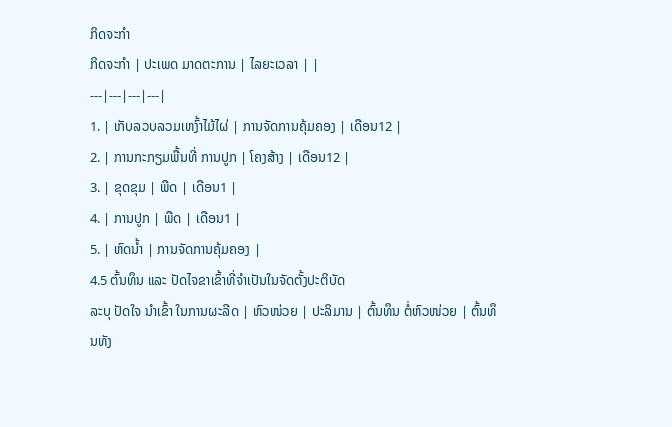ກິດຈະກໍາ
ກິດຈະກໍາ | ປະເພດ ມາດຕະການ | ໄລຍະເວລາ | |
---|---|---|---|
1. | ເກັບລວບລວມເຫງົ້າໄມ້ໄຜ່ | ການຈັດການຄຸ້ມຄອງ | ເດືອນ12 |
2. | ການກະກຽມພື້ນທີ່ ການປູກ | ໂຄງສ້າງ | ເດືອນ12 |
3. | ຂຸດຂຸມ | ພືດ | ເດືອນ1 |
4. | ການປູກ | ພືດ | ເດືອນ1 |
5. | ຫົດນ້ຳ | ການຈັດການຄຸ້ມຄອງ |
4.5 ຕົ້ນທຶນ ແລະ ປັດໄຈຂາເຂົ້າທີ່ຈໍາເປັນໃນຈັດຕັ້ງປະຕິບັດ
ລະບຸ ປັດໃຈ ນໍາເຂົ້າ ໃນການຜະລີດ | ຫົວໜ່ວຍ | ປະລິມານ | ຕົ້ນທຶນ ຕໍ່ຫົວໜ່ວຍ | ຕົ້ນທຶນທັງ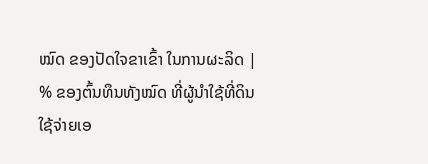ໝົດ ຂອງປັດໃຈຂາເຂົ້າ ໃນການຜະລິດ | % ຂອງຕົ້ນທຶນທັງໝົດ ທີ່ຜູ້ນໍາໃຊ້ທີ່ດິນ ໃຊ້ຈ່າຍເອ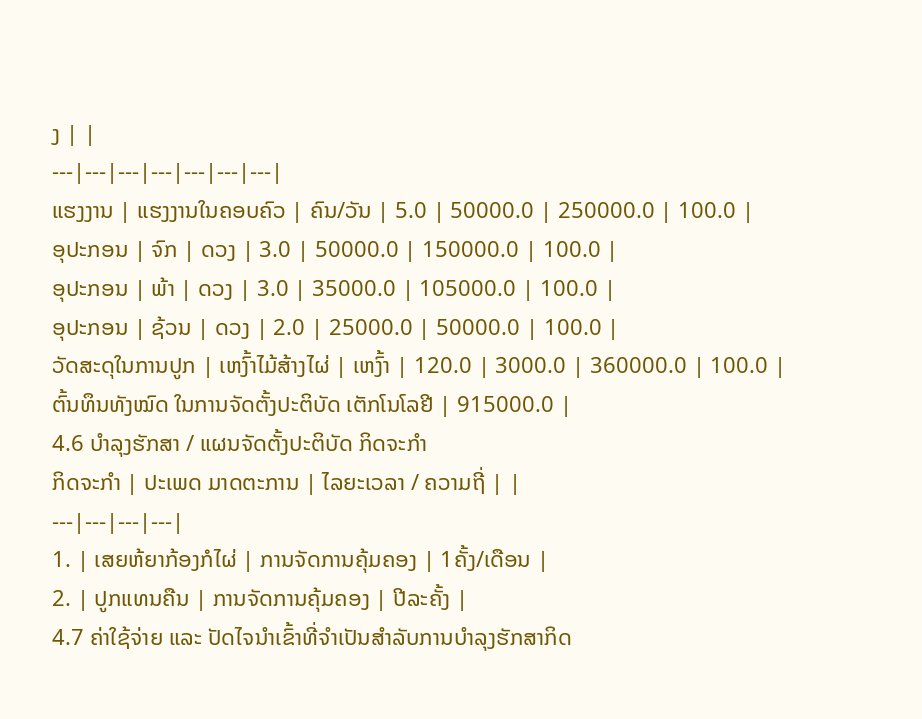ງ | |
---|---|---|---|---|---|---|
ແຮງງານ | ແຮງງານໃນຄອບຄົວ | ຄົນ/ວັນ | 5.0 | 50000.0 | 250000.0 | 100.0 |
ອຸປະກອນ | ຈົກ | ດວງ | 3.0 | 50000.0 | 150000.0 | 100.0 |
ອຸປະກອນ | ພ້າ | ດວງ | 3.0 | 35000.0 | 105000.0 | 100.0 |
ອຸປະກອນ | ຊ້ວນ | ດວງ | 2.0 | 25000.0 | 50000.0 | 100.0 |
ວັດສະດຸໃນການປູກ | ເຫງົ້າໄມ້ສ້າງໄຜ່ | ເຫງົ້າ | 120.0 | 3000.0 | 360000.0 | 100.0 |
ຕົ້ນທຶນທັງໝົດ ໃນການຈັດຕັ້ງປະຕິບັດ ເຕັກໂນໂລຢີ | 915000.0 |
4.6 ບໍາລຸງຮັກສາ / ແຜນຈັດຕັ້ງປະຕິບັດ ກິດຈະກໍາ
ກິດຈະກໍາ | ປະເພດ ມາດຕະການ | ໄລຍະເວລາ / ຄວາມຖີ່ | |
---|---|---|---|
1. | ເສຍຫ້ຍາກ້ອງກໍໄຜ່ | ການຈັດການຄຸ້ມຄອງ | 1ຄັ້ງ/ເດືອນ |
2. | ປູກແທນຄືນ | ການຈັດການຄຸ້ມຄອງ | ປີລະຄັ້ງ |
4.7 ຄ່າໃຊ້ຈ່າຍ ແລະ ປັດໄຈນໍາເຂົ້າທີ່ຈໍາເປັນສໍາລັບການບໍາລຸງຮັກສາກິດ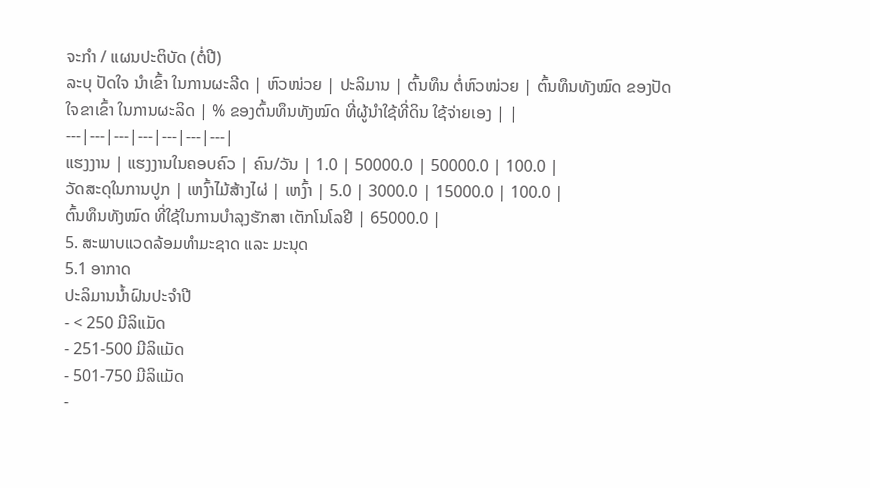ຈະກໍາ / ແຜນປະຕິບັດ (ຕໍ່ປີ)
ລະບຸ ປັດໃຈ ນໍາເຂົ້າ ໃນການຜະລີດ | ຫົວໜ່ວຍ | ປະລິມານ | ຕົ້ນທຶນ ຕໍ່ຫົວໜ່ວຍ | ຕົ້ນທຶນທັງໝົດ ຂອງປັດໃຈຂາເຂົ້າ ໃນການຜະລິດ | % ຂອງຕົ້ນທຶນທັງໝົດ ທີ່ຜູ້ນໍາໃຊ້ທີ່ດິນ ໃຊ້ຈ່າຍເອງ | |
---|---|---|---|---|---|---|
ແຮງງານ | ແຮງງານໃນຄອບຄົວ | ຄົນ/ວັນ | 1.0 | 50000.0 | 50000.0 | 100.0 |
ວັດສະດຸໃນການປູກ | ເຫງົ້າໄມ້ສ້າງໄຜ່ | ເຫງົ້າ | 5.0 | 3000.0 | 15000.0 | 100.0 |
ຕົ້ນທຶນທັງໝົດ ທີ່ໃຊ້ໃນການບໍາລຸງຮັກສາ ເຕັກໂນໂລຢີ | 65000.0 |
5. ສະພາບແວດລ້ອມທໍາມະຊາດ ແລະ ມະນຸດ
5.1 ອາກາດ
ປະລິມານນໍ້າຝົນປະຈໍາປີ
- < 250 ມີລິແມັດ
- 251-500 ມີລິແມັດ
- 501-750 ມີລິແມັດ
-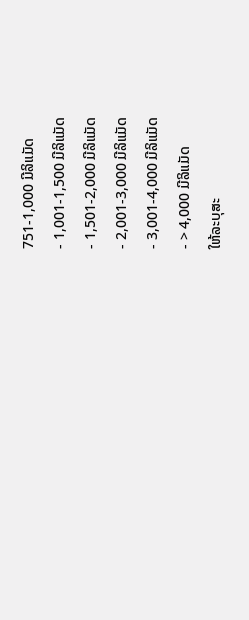751-1,000 ມີລິແມັດ
- 1,001-1,500 ມີລິແມັດ
- 1,501-2,000 ມີລິແມັດ
- 2,001-3,000 ມີລິແມັດ
- 3,001-4,000 ມີລິແມັດ
- > 4,000 ມີລິແມັດ
ໃຫ້ລະບຸສະ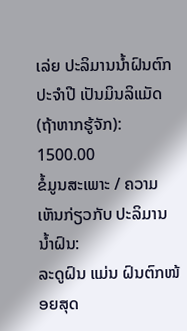ເລ່ຍ ປະລິມານນໍ້າຝົນຕົກປະຈໍາປີ ເປັນມິນລິແມັດ (ຖ້າຫາກຮູ້ຈັກ):
1500.00
ຂໍ້ມູນສະເພາະ / ຄວາມເຫັນກ່ຽວກັບ ປະລິມານນໍ້າຝົນ:
ລະດູຝົນ ແມ່ນ ຝົນຕົກໜ້ອຍສຸດ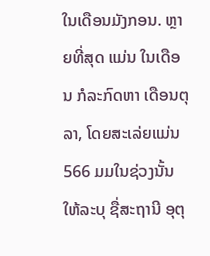ໃນເດືອນມັງກອນ. ຫຼາຍທີ່ສຸດ ແມ່ນ ໃນເດືອນ ກໍລະກົດຫາ ເດືອນຕຸລາ, ໂດຍສະເລ່ຍແມ່ນ 566 ມມໃນຊ່ວງນັ້ນ
ໃຫ້ລະບຸ ຊື່ສະຖານີ ອຸຕຸ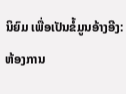ນິຍົມ ເພື່ອເປັນຂໍ້ມູນອ້າງອີງ:
ຫ້ອງການ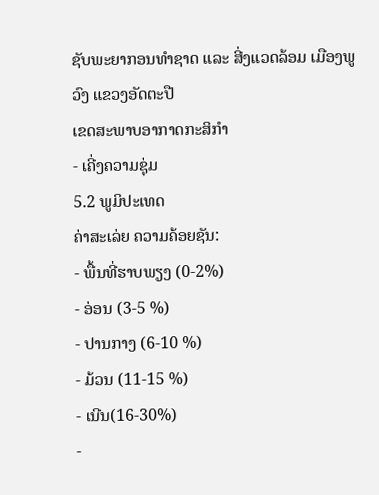ຊັບພະຍາກອນທຳຊາດ ແລະ ສີ່ງແວດລ້ອມ ເມືອງພູວົງ ແຂວງອັດຕະປື
ເຂດສະພາບອາກາດກະສິກໍາ
- ເຄີ່ງຄວາມຊຸ່ມ
5.2 ພູມິປະເທດ
ຄ່າສະເລ່ຍ ຄວາມຄ້ອຍຊັນ:
- ພື້ນທີ່ຮາບພຽງ (0-2%)
- ອ່ອນ (3-5 %)
- ປານກາງ (6-10 %)
- ມ້ວນ (11-15 %)
- ເນີນ(16-30%)
-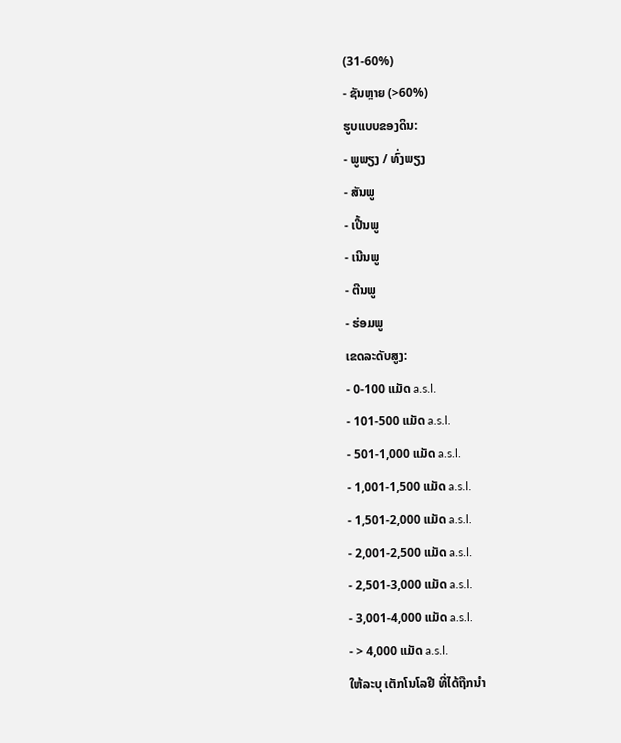(31-60%)
- ຊັນຫຼາຍ (>60%)
ຮູບແບບຂອງດິນ:
- ພູພຽງ / ທົ່ງພຽງ
- ສັນພູ
- ເປີ້ນພູ
- ເນີນພູ
- ຕີນພູ
- ຮ່ອມພູ
ເຂດລະດັບສູງ:
- 0-100 ແມັດ a.s.l.
- 101-500 ແມັດ a.s.l.
- 501-1,000 ແມັດ a.s.l.
- 1,001-1,500 ແມັດ a.s.l.
- 1,501-2,000 ແມັດ a.s.l.
- 2,001-2,500 ແມັດ a.s.l.
- 2,501-3,000 ແມັດ a.s.l.
- 3,001-4,000 ແມັດ a.s.l.
- > 4,000 ແມັດ a.s.l.
ໃຫ້ລະບຸ ເຕັກໂນໂລຢີ ທີ່ໄດ້ຖືກນຳ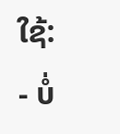ໃຊ້:
- ບໍ່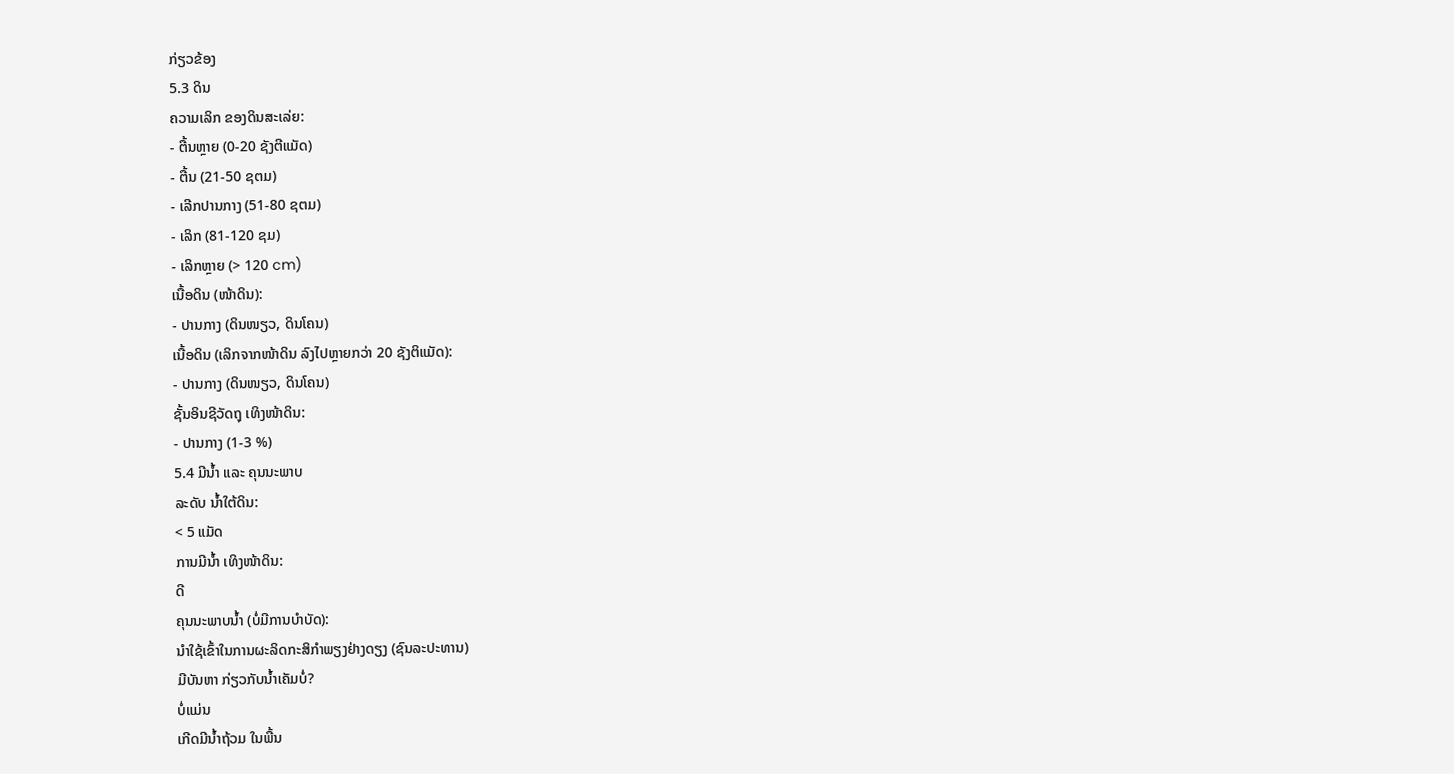ກ່ຽວຂ້ອງ
5.3 ດິນ
ຄວາມເລິກ ຂອງດິນສະເລ່ຍ:
- ຕື້ນຫຼາຍ (0-20 ຊັງຕີແມັດ)
- ຕື້ນ (21-50 ຊຕມ)
- ເລີກປານກາງ (51-80 ຊຕມ)
- ເລິກ (81-120 ຊມ)
- ເລິກຫຼາຍ (> 120 cm)
ເນື້ອດິນ (ໜ້າດິນ):
- ປານກາງ (ດິນໜຽວ, ດິນໂຄນ)
ເນື້ອດິນ (ເລິກຈາກໜ້າດິນ ລົງໄປຫຼາຍກວ່າ 20 ຊັງຕິແມັດ):
- ປານກາງ (ດິນໜຽວ, ດິນໂຄນ)
ຊັ້ນອິນຊີວັດຖຸ ເທິງໜ້າດິນ:
- ປານກາງ (1-3 %)
5.4 ມີນໍ້າ ແລະ ຄຸນນະພາບ
ລະດັບ ນໍ້າໃຕ້ດິນ:
< 5 ແມັດ
ການມີນໍ້າ ເທິງໜ້າດິນ:
ດີ
ຄຸນນະພາບນໍ້າ (ບໍ່ມີການບໍາບັດ):
ນຳໃຊ້ເຂົ້າໃນການຜະລິດກະສິກໍາພຽງຢ່າງດຽງ (ຊົນລະປະທານ)
ມີບັນຫາ ກ່ຽວກັບນໍ້າເຄັມບໍ່?
ບໍ່ແມ່ນ
ເກີດມີນໍ້າຖ້ວມ ໃນພື້ນ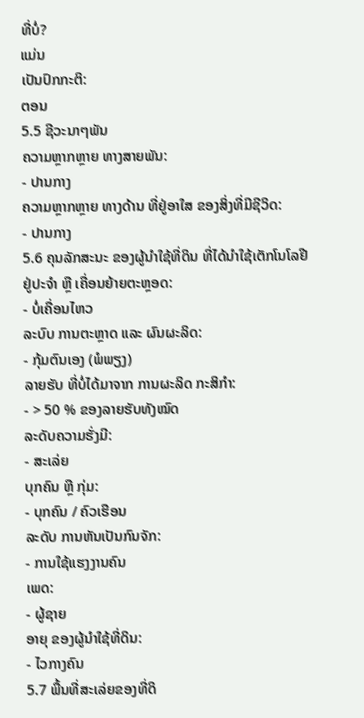ທີ່ບໍ່?
ແມ່ນ
ເປັນປົກກະຕິ:
ຕອນ
5.5 ຊີວະນາໆພັນ
ຄວາມຫຼາກຫຼາຍ ທາງສາຍພັນ:
- ປານກາງ
ຄວາມຫຼາກຫຼາຍ ທາງດ້ານ ທີ່ຢູ່ອາໃສ ຂອງສິ່ງທີ່ມີຊີວິດ:
- ປານກາງ
5.6 ຄຸນລັກສະນະ ຂອງຜູ້ນໍາໃຊ້ທີ່ດິນ ທີ່ໄດ້ນໍາໃຊ້ເຕັກໂນໂລຢີ
ຢູ່ປະຈຳ ຫຼື ເຄື່ອນຍ້າຍຕະຫຼອດ:
- ບໍ່ເຄື່ອນໄຫວ
ລະບົບ ການຕະຫຼາດ ແລະ ຜົນຜະລິດ:
- ກຸ້ມຕົນເອງ (ພໍພຽງ)
ລາຍຮັບ ທີ່ບໍ່ໄດ້ມາຈາກ ການຜະລິດ ກະສິກໍາ:
- > 50 % ຂອງລາຍຮັບທັງໝົດ
ລະດັບຄວາມຮັ່ງມີ:
- ສະເລ່ຍ
ບຸກຄົນ ຫຼື ກຸ່ມ:
- ບຸກຄົນ / ຄົວເຮືອນ
ລະດັບ ການຫັນເປັນກົນຈັກ:
- ການໃຊ້ແຮງງານຄົນ
ເພດ:
- ຜູ້ຊາຍ
ອາຍຸ ຂອງຜູ້ນໍາໃຊ້ທີ່ດິນ:
- ໄວກາງຄົນ
5.7 ພື້ນທີ່ສະເລ່ຍຂອງທີ່ດິ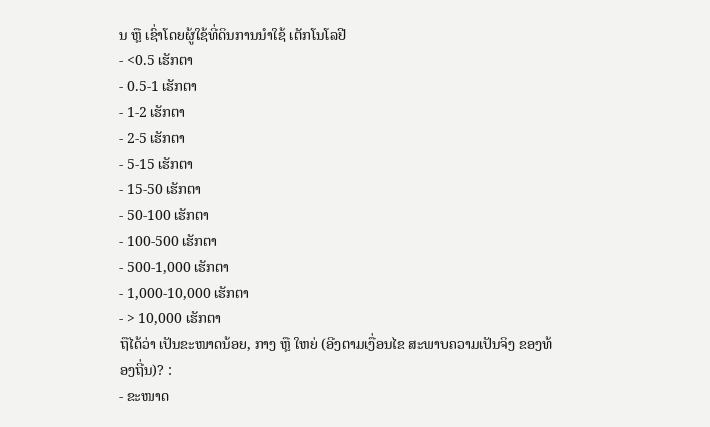ນ ຫຼື ເຊົ່າໂດຍຜູ້ໃຊ້ທີ່ດິນການນໍາໃຊ້ ເຕັກໂນໂລຢີ
- <0.5 ເຮັກຕາ
- 0.5-1 ເຮັກຕາ
- 1-2 ເຮັກຕາ
- 2-5 ເຮັກຕາ
- 5-15 ເຮັກຕາ
- 15-50 ເຮັກຕາ
- 50-100 ເຮັກຕາ
- 100-500 ເຮັກຕາ
- 500-1,000 ເຮັກຕາ
- 1,000-10,000 ເຮັກຕາ
- > 10,000 ເຮັກຕາ
ຖືໄດ້ວ່າ ເປັນຂະໜາດນ້ອຍ, ກາງ ຫຼື ໃຫຍ່ (ອີງຕາມເງື່ອນໄຂ ສະພາບຄວາມເປັນຈິງ ຂອງທ້ອງຖີ່ນ)? :
- ຂະໜາດ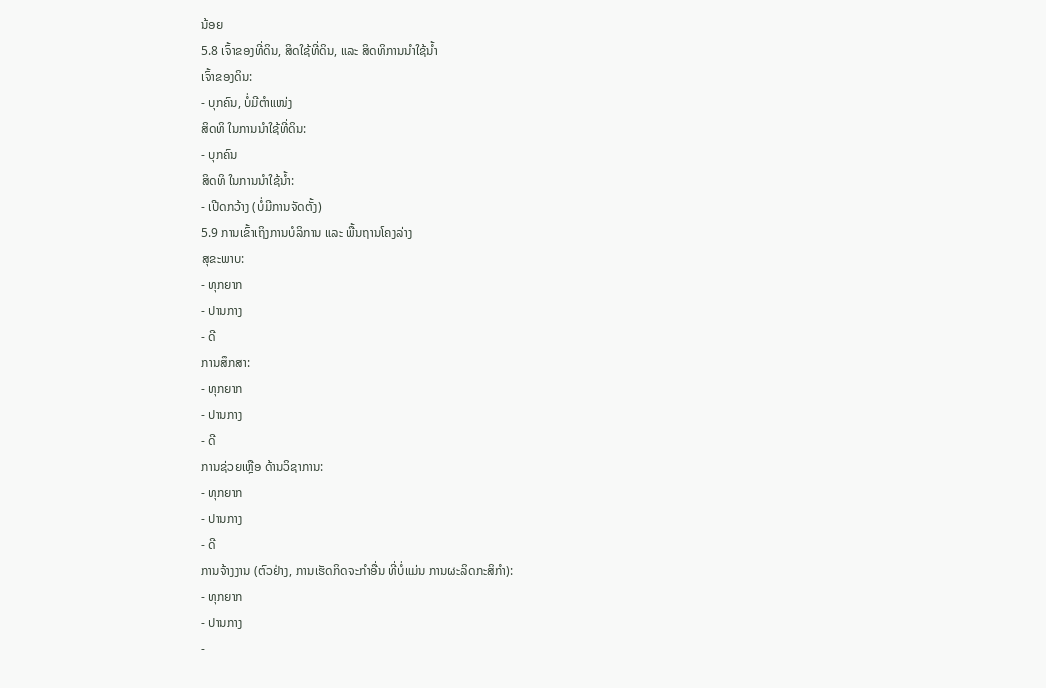ນ້ອຍ
5.8 ເຈົ້າຂອງທີ່ດິນ, ສິດໃຊ້ທີ່ດິນ, ແລະ ສິດທິການນໍາໃຊ້ນໍ້າ
ເຈົ້າຂອງດິນ:
- ບຸກຄົນ, ບໍ່ມີຕໍາແໜ່ງ
ສິດທິ ໃນການນໍາໃຊ້ທີ່ດິນ:
- ບຸກຄົນ
ສິດທິ ໃນການນໍາໃຊ້ນໍ້າ:
- ເປີດກວ້າງ (ບໍ່ມີການຈັດຕັ້ງ)
5.9 ການເຂົ້າເຖິງການບໍລິການ ແລະ ພື້ນຖານໂຄງລ່າງ
ສຸຂະພາບ:
- ທຸກຍາກ
- ປານກາງ
- ດີ
ການສຶກສາ:
- ທຸກຍາກ
- ປານກາງ
- ດີ
ການຊ່ວຍເຫຼືອ ດ້ານວິຊາການ:
- ທຸກຍາກ
- ປານກາງ
- ດີ
ການຈ້າງງານ (ຕົວຢ່າງ, ການເຮັດກິດຈະກໍາອື່ນ ທີ່ບໍ່ແມ່ນ ການຜະລິດກະສິກໍາ):
- ທຸກຍາກ
- ປານກາງ
-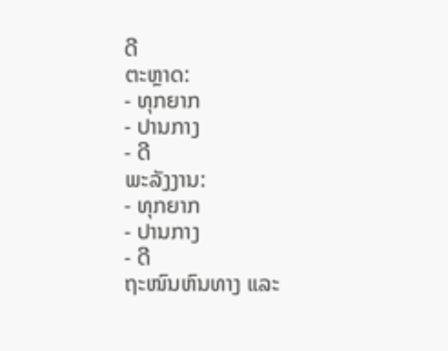ດີ
ຕະຫຼາດ:
- ທຸກຍາກ
- ປານກາງ
- ດີ
ພະລັງງານ:
- ທຸກຍາກ
- ປານກາງ
- ດີ
ຖະໜົນຫົນທາງ ແລະ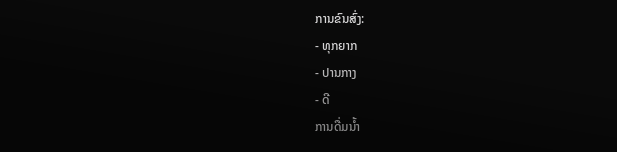ການຂົນສົ່ງ:
- ທຸກຍາກ
- ປານກາງ
- ດີ
ການດື່ມນໍ້າ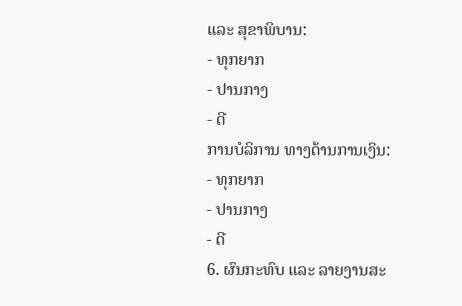ແລະ ສຸຂາພິບານ:
- ທຸກຍາກ
- ປານກາງ
- ດີ
ການບໍລິການ ທາງດ້ານການເງິນ:
- ທຸກຍາກ
- ປານກາງ
- ດີ
6. ຜົນກະທົບ ແລະ ລາຍງານສະ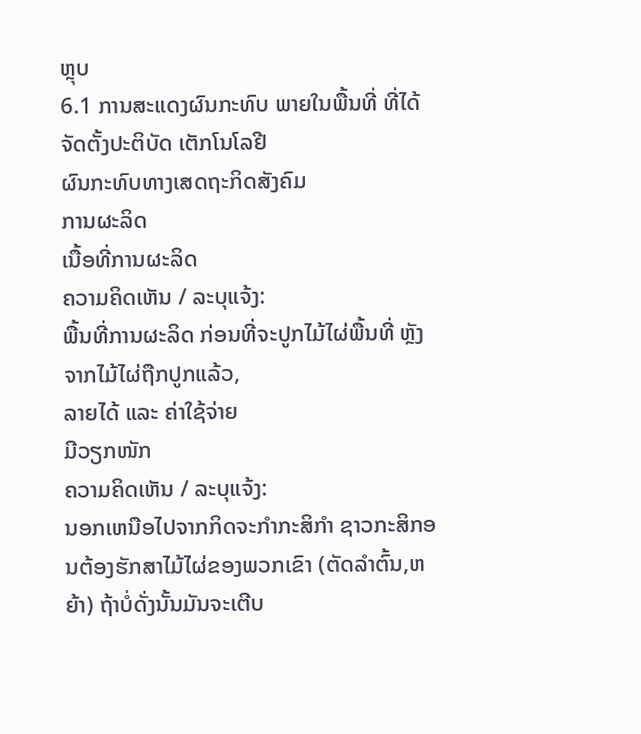ຫຼຸບ
6.1 ການສະແດງຜົນກະທົບ ພາຍໃນພື້ນທີ່ ທີ່ໄດ້ຈັດຕັ້ງປະຕິບັດ ເຕັກໂນໂລຢີ
ຜົນກະທົບທາງເສດຖະກິດສັງຄົມ
ການຜະລິດ
ເນື້ອທີ່ການຜະລິດ
ຄວາມຄິດເຫັນ / ລະບຸແຈ້ງ:
ພື້ນທີ່ການຜະລິດ ກ່ອນທີ່ຈະປູກໄມ້ໄຜ່ພື້ນທີ່ ຫຼັງຈາກໄມ້ໄຜ່ຖືກປູກແລ້ວ,
ລາຍໄດ້ ແລະ ຄ່າໃຊ້ຈ່າຍ
ມີວຽກໜັກ
ຄວາມຄິດເຫັນ / ລະບຸແຈ້ງ:
ນອກເຫນືອໄປຈາກກິດຈະກໍາກະສິກໍາ ຊາວກະສິກອນຕ້ອງຮັກສາໄມ້ໄຜ່ຂອງພວກເຂົາ (ຕັດລໍາຕົ້ນ,ຫຍ້າ) ຖ້າບໍ່ດັ່ງນັ້ນມັນຈະເຕີບ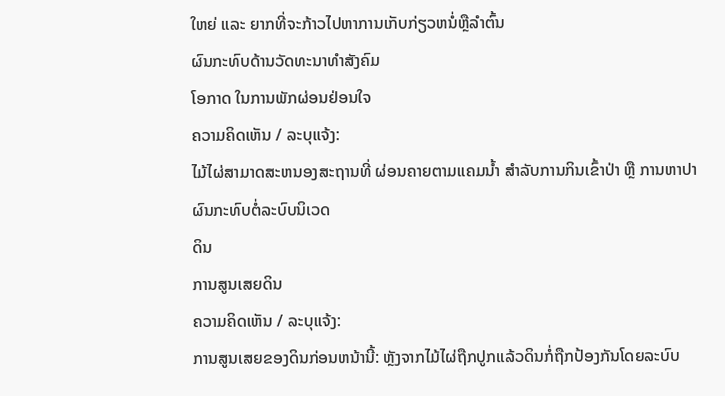ໃຫຍ່ ແລະ ຍາກທີ່ຈະກ້າວໄປຫາການເກັບກ່ຽວຫນໍ່ຫຼືລໍາຕົ້ນ
ຜົນກະທົບດ້ານວັດທະນາທໍາສັງຄົມ
ໂອກາດ ໃນການພັກຜ່ອນຢ່ອນໃຈ
ຄວາມຄິດເຫັນ / ລະບຸແຈ້ງ:
ໄມ້ໄຜ່ສາມາດສະຫນອງສະຖານທີ່ ຜ່ອນຄາຍຕາມແຄມນ້ຳ ສໍາລັບການກິນເຂົ້າປ່າ ຫຼື ການຫາປາ
ຜົນກະທົບຕໍ່ລະບົບນິເວດ
ດິນ
ການສູນເສຍດິນ
ຄວາມຄິດເຫັນ / ລະບຸແຈ້ງ:
ການສູນເສຍຂອງດິນກ່ອນຫນ້ານີ້: ຫັຼງຈາກໄມ້ໄຜ່ຖືກປູກແລ້ວດິນກໍ່ຖືກປ້ອງກັນໂດຍລະບົບ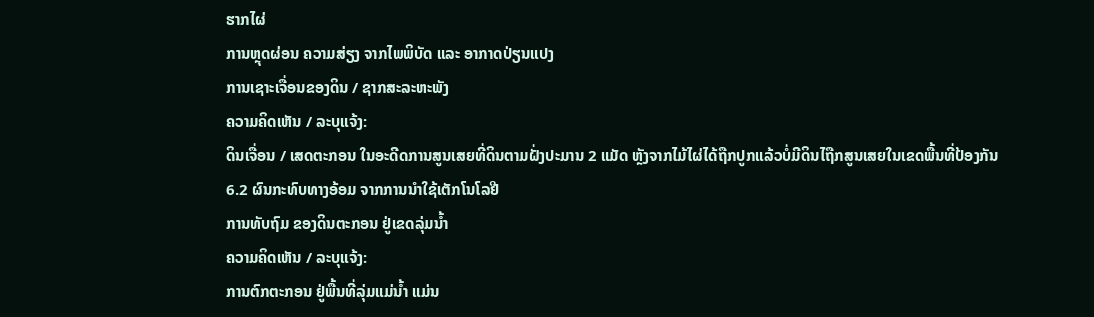ຮາກໄຜ່
ການຫຼຸດຜ່ອນ ຄວາມສ່ຽງ ຈາກໄພພິບັດ ແລະ ອາກາດປ່ຽນແປງ
ການເຊາະເຈື່ອນຂອງດິນ / ຊາກສະລະຫະພັງ
ຄວາມຄິດເຫັນ / ລະບຸແຈ້ງ:
ດິນເຈື່ອນ / ເສດຕະກອນ ໃນອະດີດການສູນເສຍທີ່ດິນຕາມຝັ່ງປະມານ 2 ແມັດ ຫຼັງຈາກໄມ້ໄຜ່ໄດ້ຖືກປູກແລ້ວບໍ່ມີດິນໄຖືກສູນເສຍໃນເຂດພື້ນທີ່ປ້ອງກັນ
6.2 ຜົນກະທົບທາງອ້ອມ ຈາກການນໍາໃຊ້ເຕັກໂນໂລຢີ
ການທັບຖົມ ຂອງດິນຕະກອນ ຢູ່ເຂດລຸ່ມນໍ້າ
ຄວາມຄິດເຫັນ / ລະບຸແຈ້ງ:
ການຕົກຕະກອນ ຢູ່ພື້ນທີ່ລຸ່ມແມ່ນ້ຳ ແມ່ນ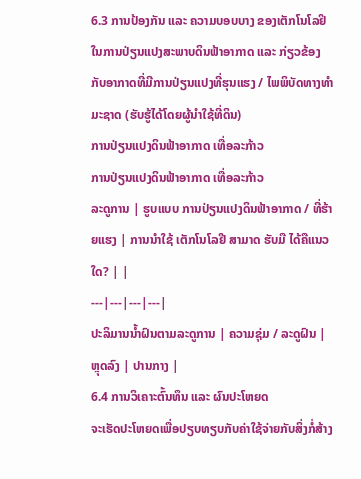6.3 ການປ້ອງກັນ ແລະ ຄວາມບອບບາງ ຂອງເຕັກໂນໂລຢິ ໃນການປ່ຽນແປງສະພາບດິນຟ້າອາກາດ ແລະ ກ່ຽວຂ້ອງກັບອາກາດທີ່ມີການປ່ຽນແປງທີ່ຮຸນແຮງ / ໄພພິບັດທາງທໍາມະຊາດ (ຮັບຮູ້ໄດ້ໂດຍຜູ້ນໍາໃຊ້ທີ່ດິນ)
ການປ່ຽນແປງດິນຟ້າອາກາດ ເທື່ອລະກ້າວ
ການປ່ຽນແປງດິນຟ້າອາກາດ ເທື່ອລະກ້າວ
ລະດູການ | ຮູບແບບ ການປ່ຽນແປງດິນຟ້າອາກາດ / ທີ່ຮ້າຍແຮງ | ການນໍາໃຊ້ ເຕັກໂນໂລຢີ ສາມາດ ຮັບມື ໄດ້ຄືແນວໃດ? | |
---|---|---|---|
ປະລິມານນໍ້າຝົນຕາມລະດູການ | ຄວາມຊຸ່ມ / ລະດູຝົນ | ຫຼຸດລົງ | ປານກາງ |
6.4 ການວິເຄາະຕົ້ນທຶນ ແລະ ຜົນປະໂຫຍດ
ຈະເຮັດປະໂຫຍດເພື່ອປຽບທຽບກັບຄ່າໃຊ້ຈ່າຍກັບສິ່ງກໍ່ສ້າງ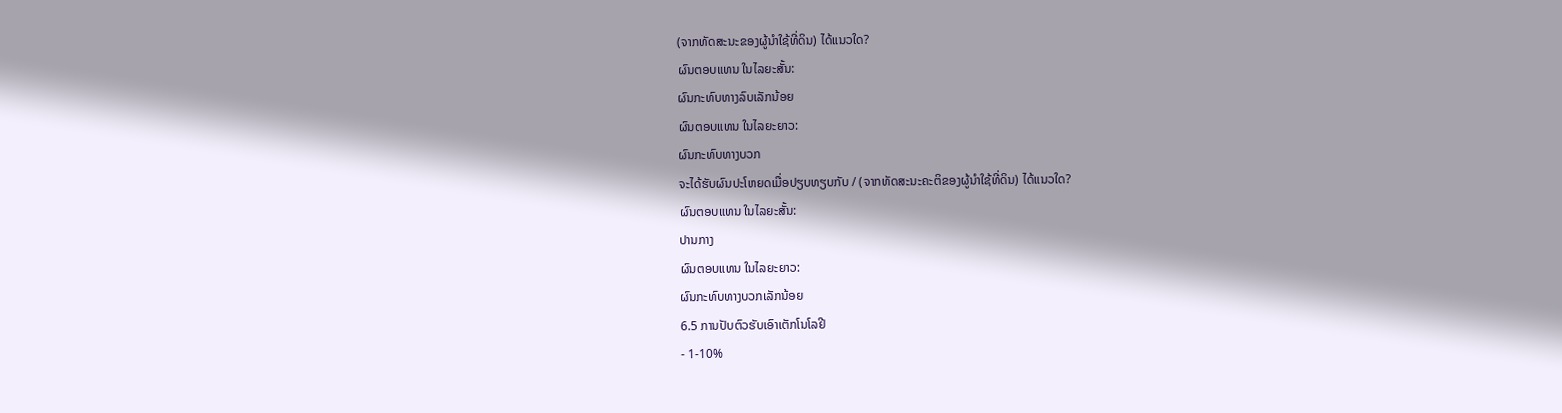(ຈາກທັດສະນະຂອງຜູ້ນຳໃຊ້ທີ່ດິນ) ໄດ້ແນວໃດ?
ຜົນຕອບແທນ ໃນໄລຍະສັ້ນ:
ຜົນກະທົບທາງລົບເລັກນ້ອຍ
ຜົນຕອບແທນ ໃນໄລຍະຍາວ:
ຜົນກະທົບທາງບວກ
ຈະໄດ້ຮັບຜົນປະໂຫຍດເມື່ອປຽບທຽບກັບ / (ຈາກທັດສະນະຄະຕິຂອງຜູ້ນຳໃຊ້ທີ່ດິນ) ໄດ້ແນວໃດ?
ຜົນຕອບແທນ ໃນໄລຍະສັ້ນ:
ປານກາງ
ຜົນຕອບແທນ ໃນໄລຍະຍາວ:
ຜົນກະທົບທາງບວກເລັກນ້ອຍ
6.5 ການປັບຕົວຮັບເອົາເຕັກໂນໂລຢີ
- 1-10%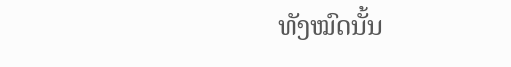ທັງໝົດນັ້ນ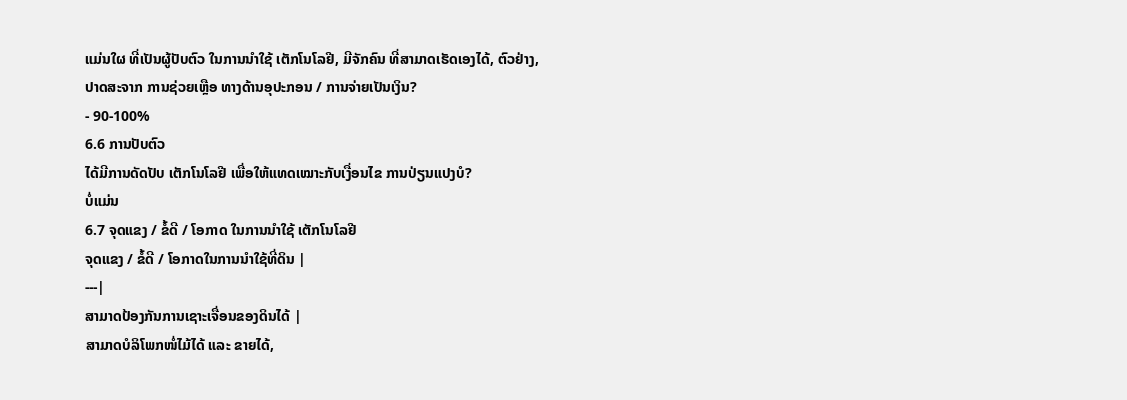ແມ່ນໃຜ ທີ່ເປັນຜູ້ປັບຕົວ ໃນການນໍາໃຊ້ ເຕັກໂນໂລຢີ, ມີຈັກຄົນ ທີ່ສາມາດເຮັດເອງໄດ້, ຕົວຢ່າງ, ປາດສະຈາກ ການຊ່ວຍເຫຼືອ ທາງດ້ານອຸປະກອນ / ການຈ່າຍເປັນເງິນ?
- 90-100%
6.6 ການປັບຕົວ
ໄດ້ມີການດັດປັບ ເຕັກໂນໂລຢີ ເພື່ອໃຫ້ແທດເໝາະກັບເງື່ອນໄຂ ການປ່ຽນແປງບໍ?
ບໍ່ແມ່ນ
6.7 ຈຸດແຂງ / ຂໍ້ດີ / ໂອກາດ ໃນການນໍາໃຊ້ ເຕັກໂນໂລຢີ
ຈຸດແຂງ / ຂໍ້ດີ / ໂອກາດໃນການນໍາໃຊ້ທີ່ດິນ |
---|
ສາມາດປ້ອງກັນການເຊາະເຈື່ອນຂອງດິນໄດ້ |
ສາມາດບໍລິໂພກໜໍ່ໄມ້ໄດ້ ແລະ ຂາຍໄດ້,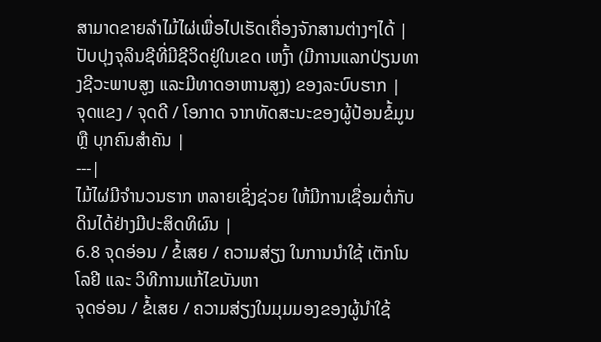ສາມາດຂາຍລຳໄມ້ໄຜ່ເພື່ອໄປເຮັດເຄື່ອງຈັກສານຕ່າງໆໄດ້ |
ປັບປຸງຈຸລິນຊີທີ່ມີຊີວິດຢູ່ໃນເຂດ ເຫງົ້າ (ມີການແລກປ່ຽນທາງຊີວະພາບສູງ ແລະມີທາດອາຫານສູງ) ຂອງລະບົບຮາກ |
ຈຸດແຂງ / ຈຸດດີ / ໂອກາດ ຈາກທັດສະນະຂອງຜູ້ປ້ອນຂໍ້ມູນ ຫຼື ບຸກຄົນສຳຄັນ |
---|
ໄມ້ໄຜ່ມີຈໍານວນຮາກ ຫລາຍເຊິ່ງຊ່ວຍ ໃຫ້ມີການເຊື່ອມຕໍ່ກັບດິນໄດ້ຢ່າງມີປະສິດທິຜົນ |
6.8 ຈຸດອ່ອນ / ຂໍ້ເສຍ / ຄວາມສ່ຽງ ໃນການນໍາໃຊ້ ເຕັກໂນໂລຢີ ແລະ ວິທີການແກ້ໄຂບັນຫາ
ຈຸດອ່ອນ / ຂໍ້ເສຍ / ຄວາມສ່ຽງໃນມຸມມອງຂອງຜູ້ນໍາໃຊ້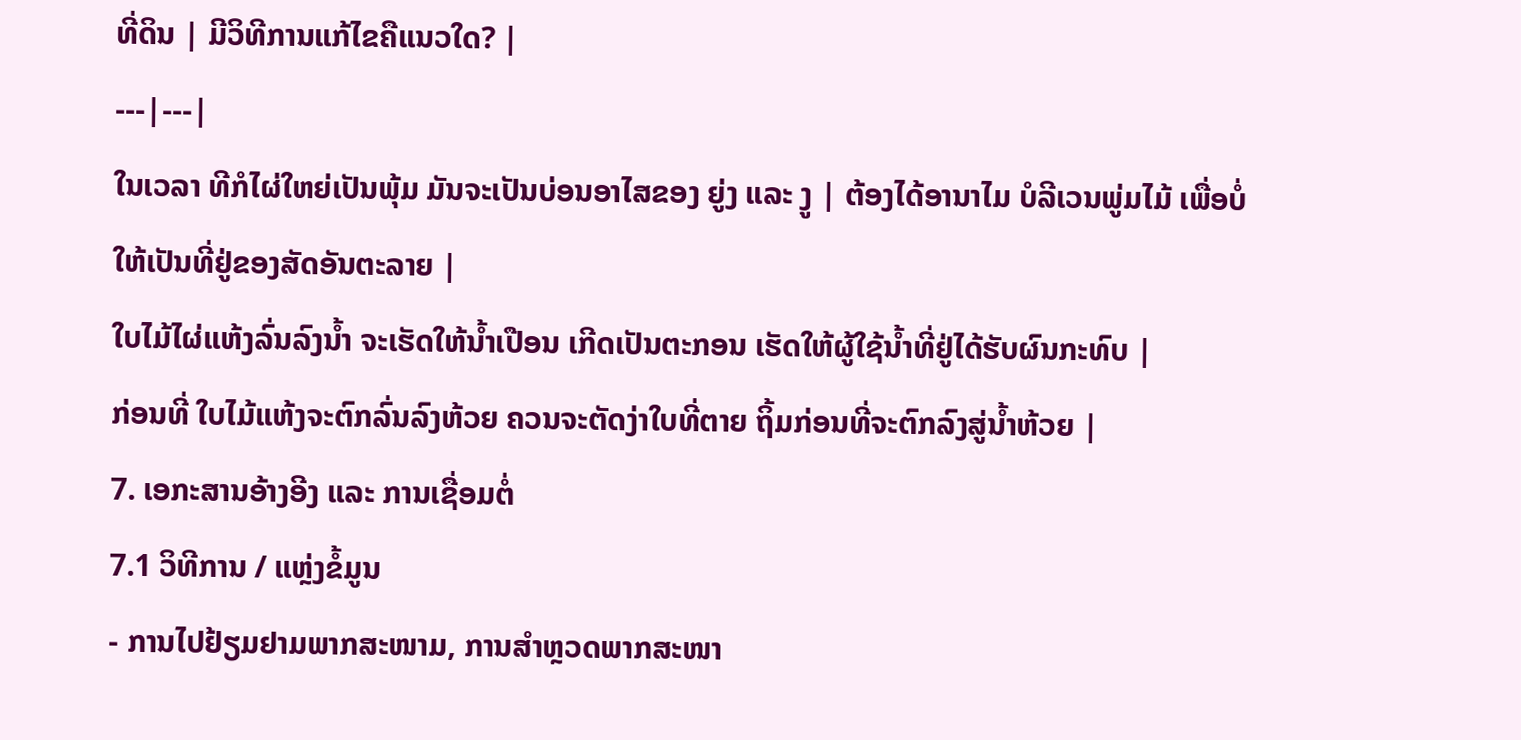ທີ່ດິນ | ມີວິທີການແກ້ໄຂຄືແນວໃດ? |
---|---|
ໃນເວລາ ທີກໍໄຜ່ໃຫຍ່ເປັນພຸ້ມ ມັນຈະເປັນບ່ອນອາໄສຂອງ ຍູ່ງ ແລະ ງູ | ຕ້ອງໄດ້ອານາໄມ ບໍລີເວນພູ່ມໄມ້ ເພື່ອບໍ່ໃຫ້ເປັນທີ່ຢູ່ຂອງສັດອັນຕະລາຍ |
ໃບໄມ້ໄຜ່ແຫ້ງລົ່ນລົງນ້ຳ ຈະເຮັດໃຫ້ນ້ຳເປືອນ ເກີດເປັນຕະກອນ ເຮັດໃຫ້ຜູ້ໃຊ້ນ້ຳທີ່ຢູ່ໄດ້ຮັບຜົນກະທົບ |
ກ່ອນທີ່ ໃບໄມ້ແຫ້ງຈະຕົກລົ່ນລົງຫ້ວຍ ຄວນຈະຕັດງ່າໃບທີ່ຕາຍ ຖິ້ມກ່ອນທີ່ຈະຕົກລົງສູ່ນ້ຳຫ້ວຍ |
7. ເອກະສານອ້າງອີງ ແລະ ການເຊື່ອມຕໍ່
7.1 ວິທີການ / ແຫຼ່ງຂໍ້ມູນ
- ການໄປຢ້ຽມຢາມພາກສະໜາມ, ການສໍາຫຼວດພາກສະໜາ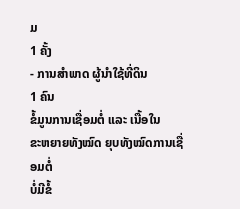ມ
1 ຄັ້ງ
- ການສໍາພາດ ຜູ້ນໍາໃຊ້ທີ່ດິນ
1 ຄົນ
ຂໍ້ມູນການເຊື່ອມຕໍ່ ແລະ ເນື້ອໃນ
ຂະຫຍາຍທັງໝົດ ຍຸບທັງໝົດການເຊື່ອມຕໍ່
ບໍ່ມີຂໍ້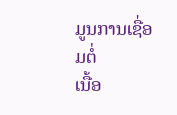ມູນການເຊື່ອມຕໍ່
ເນື້ອ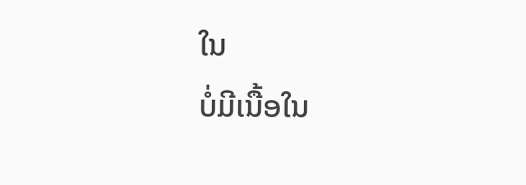ໃນ
ບໍ່ມີເນື້ອໃນ